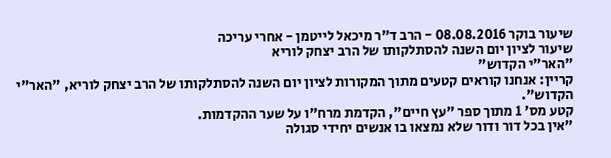שיעור בוקר 08.08.2016 - הרב ד"ר מיכאל לייטמן - אחרי עריכה
שיעור לציון יום השנה להסתלקותו של הרב יצחק לוריא
"האר"י הקדוש"
קריין: אנחנו קוראים קטעים מתוך המקורות לציון יום השנה להסתלקותו של הרב יצחק לוריא, "האר"י הקדוש".
קטע מס' 1 מתוך ספר "עץ חיים", הקדמת מרח"ו על שער ההקדמות.
"אין בכל דור ודור שלא נמצאו בו אנשים יחידי סגולה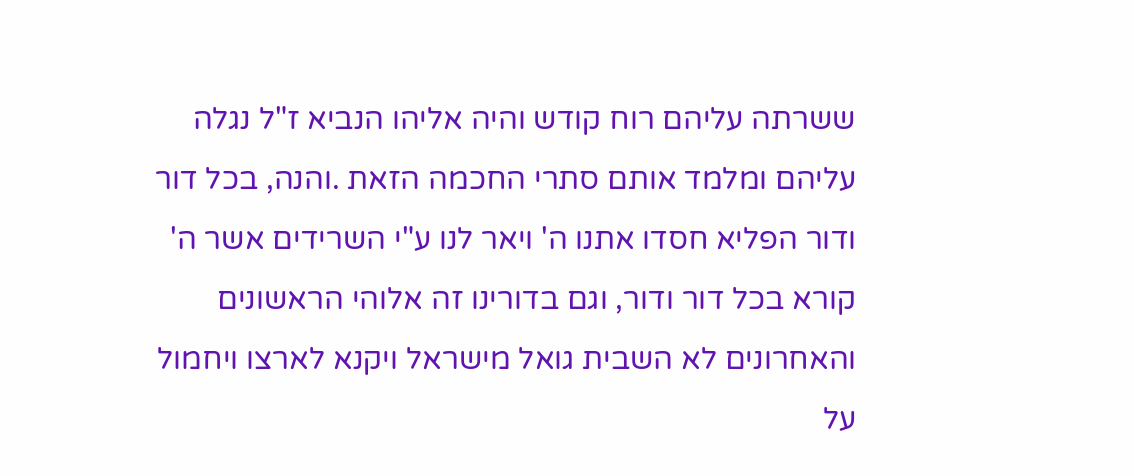ששרתה עליהם רוח קודש והיה אליהו הנביא ז"ל נגלה עליהם ומלמד אותם סתרי החכמה הזאת .והנה, בכל דור ודור הפליא חסדו אתנו ה' ויאר לנו ע"י השרידים אשר ה' קורא בכל דור ודור, וגם בדורינו זה אלוהי הראשונים והאחרונים לא השבית גואל מישראל ויקנא לארצו ויחמול על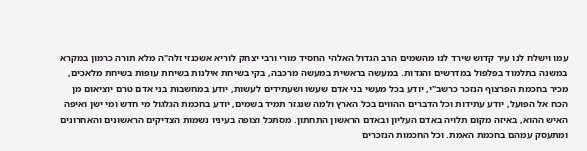עמו וישלח לנו עיר קדוש שירד לנו מהשמים הרב הגדול האלהי החסיד מורי ורבי יצחק לוריא אשכנזי זלה"ה מלא תורה כרמון במקרא במשנה בתלמוד בפלפול במדרשים והגדות. במעשה בראשית במעשה מרכבה, בקי בשיחת אילנות בשיחת עופות בשיחת מלאכים, מכיר בחכמת הפרצוף הנזכר כרשב"י, יודע בכל מעשי בני אדם שעשו ושעתידים לעשות, יודע במחשבות בני אדם טרם יוציאום מן הכח אל הפועל, יודע עתידות וכל הדברים ההווים בכל הארץ ולמה שנגזר תמיד בשמים, יודע בחכמת הגלגול מי חדש ומי ישן ואיפה האיש ההוא, באיזה מקום תלויה באדם העליון ובאדם הראשון התחתון. מסתכל וצופה בעיניו נשמות הצדיקים הראשונים והאחרונים ומתעסק עמהם בחכמת האמת. וכל החכמות הנזכרים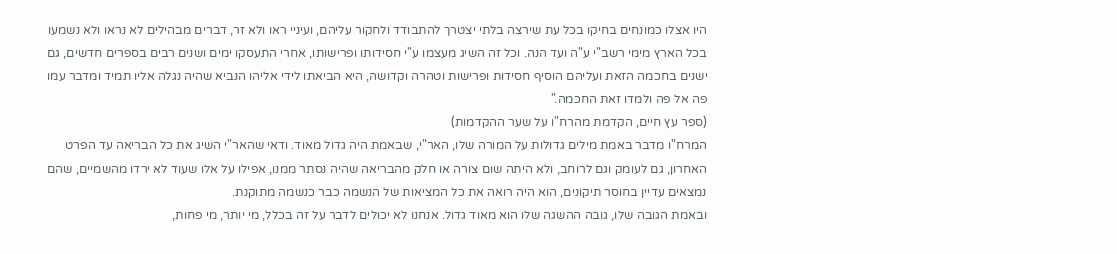היו אצלו כמונחים בחיקו בכל עת שירצה בלתי יצטרך להתבודד ולחקור עליהם, ועיניי ראו ולא זר, דברים מבהילים לא נראו ולא נשמעו בכל הארץ מימי רשב"י ע"ה ועד הנה. וכל זה השיג מעצמו ע"י חסידותו ופרישותו, אחרי התעסקו ימים ושנים רבים בספרים חדשים, גם ישנים בחכמה הזאת ועליהם הוסיף חסידות ופרישות וטהרה וקדושה, היא הביאתו לידי אליהו הנביא שהיה נגלה אליו תמיד ומדבר עמו פה אל פה ולמדו זאת החכמה."
(ספר עץ חיים, הקדמת מהרח"ו על שער ההקדמות)
המרח"ו מדבר באמת מילים גדולות על המורה שלו, האר"י, שבאמת היה גדול מאוד. ודאי שהאר"י השיג את כל הבריאה עד הפרט האחרון, גם לעומק וגם לרוחב, ולא היתה שום צורה או חלק מהבריאה שהיה נסתר ממנו, אפילו על אלו שעוד לא ירדו מהשמיים, שהם נמצאים עדיין בחוסר תיקונים, הוא היה רואה את כל המציאות של הנשמה כבר כנשמה מתוקנת.
ובאמת הגובה שלו, גובה ההשגה שלו הוא מאוד גדול. אנחנו לא יכולים לדבר על זה בכלל, מי יותר, מי פחות,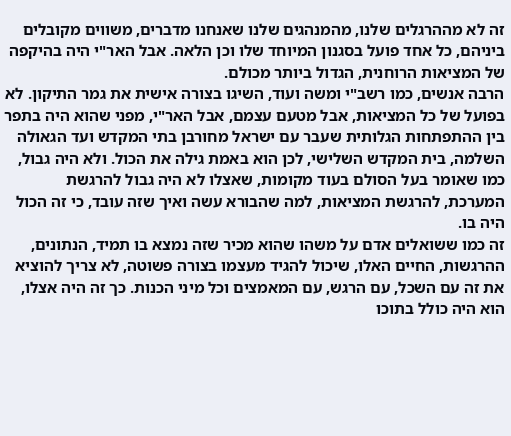זה לא מההרגלים שלנו, מהמנהגים שלנו שאנחנו מדברים, משווים מקובלים ביניהם, כל אחד פועל בסגנון המיוחד שלו וכן הלאה. אבל האר"י היה בהיקפה של המציאות הרוחנית, הגדול ביותר מכולם.
הרבה אנשים, כמו רשב"י ומשה ועוד, השיגו בצורה אישית את גמר התיקון. לא בפועל של כל המציאות, אבל מטעם עצמם, אבל האר"י, מפני שהוא היה בתפר בין ההתפתחות הגלותית שעבר עם ישראל מחורבן בתי המקדש ועד הגאולה השלמה, בית המקדש השלישי, לכן הוא באמת גילה את הכול. ולא היה גבול, כמו שאומר בעל הסולם בעוד מקומות, שאצלו לא היה גבול להרגשת המערכת, להרגשת המציאות, למה שהבורא עשה ואיך שזה עובד, כי זה הכול היה בו.
זה כמו ששואלים אדם על משהו שהוא מכיר שזה נמצא בו תמיד, הנתונים, ההרגשות, החיים האלו, שיכול להגיד מעצמו בצורה פשוטה, לא צריך להוציא את זה עם השכל, עם הרגש, עם המאמצים וכל מיני הכנות. כך זה היה אצלו, הוא היה כולל בתוכו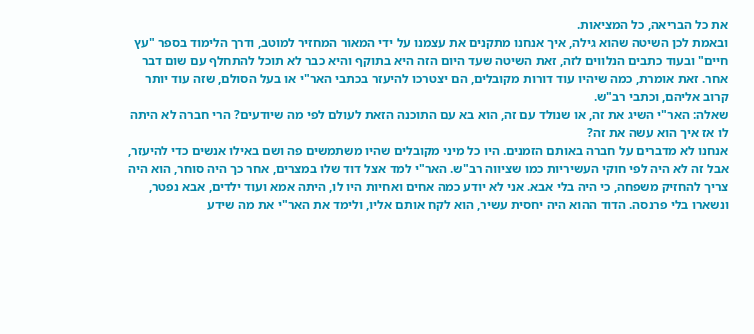את כל הבריאה, כל המציאות.
ובאמת לכן השיטה שהוא גילה, איך אנחנו מתקנים את עצמנו על ידי המאור המחזיר למוטב, ודרך הלימוד בספר "עץ חיים" ובעוד כתבים הנלווים לזה, זאת השיטה שעד היום הזה היא בתוקף והיא כבר לא תוכל להתחלף עם שום דבר אחר. זאת אומרת, כמה שיהיו עוד דורות מקובלים, הם יצטרכו להיעזר בכתבי האר"י או בעל הסולם, שזה עוד יותר קרוב אליהם, וכתבי רב"ש.
שאלה: האר"י השיג את זה, או שנולד עם זה, הוא בא עם התוכנה הזאת לעולם לפי מה שיודעים? הרי חברה לא היתה לו אז איך הוא עשה את זה?
אנחנו לא מדברים על חברה באותם הזמנים. היו כל מיני מקובלים שהיו משתמשים פה ושם באילו אנשים כדי להיעזר, אבל זה לא היה לפי חוקי העשיריות כמו שציווה רב"ש. האר"י למד אצל דוד שלו במצרים, אחר כך היה סוחר, הוא היה צריך להחזיק משפחה, כי היה בלי אבא. אני לא יודע כמה אחים ואחיות היו לו, היתה אמא ועוד ילדים, אבא נפטר, ונשארו בלי פרנסה. הדוד ההוא היה יחסית עשיר, הוא לקח אותם אליו, ולימד את האר"י את מה שידע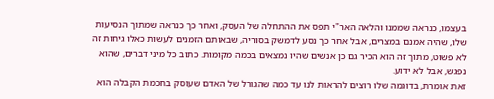בעצמו, כנראה שממנו והלאה האר"י תפס את ההתחלה של העסק, ואחר כך כנראה שמתוך הנסיעות שלו, שהיה אמנם במצרים, אבל אחר כך נסע לדמשק בסוריה, שבאותם הזמנים לעשות כאלו גיחות זה לא פשוט, מתוך זה הוא הכיר גם כן אנשים שהיו נמצאים בכמה מקומות. כתוב כל מיני דברים, שהוא נפגש, אבל לא ידוע.
זאת אומרת, בדוגמה שלו רוצים להראות לנו עד כמה שהגורל של האדם שעוסק בחכמת הקבלה הוא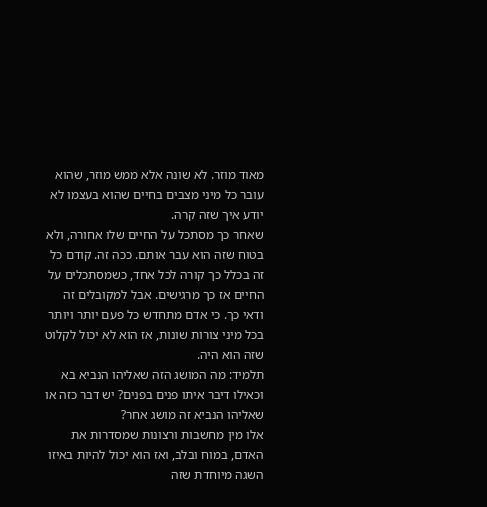מאוד מוזר. לא שונה אלא ממש מוזר, שהוא עובר כל מיני מצבים בחיים שהוא בעצמו לא יודע איך שזה קרה.
שאחר כך מסתכל על החיים שלו אחורה, ולא בטוח שזה הוא עבר אותם. ככה זה. קודם כל זה בכלל כך קורה לכל אחד, כשמסתכלים על החיים אז כך מרגישים. אבל למקובלים זה ודאי כך. כי אדם מתחדש כל פעם יותר ויותר בכל מיני צורות שונות, אז הוא לא יכול לקלוט שזה הוא היה.
תלמיד: מה המושג הזה שאליהו הנביא בא וכאילו דיבר איתו פנים בפנים? יש דבר כזה או שאליהו הנביא זה מושג אחר?
אלו מין מחשבות ורצונות שמסדרות את האדם, במוח ובלב, ואז הוא יכול להיות באיזו השגה מיוחדת שזה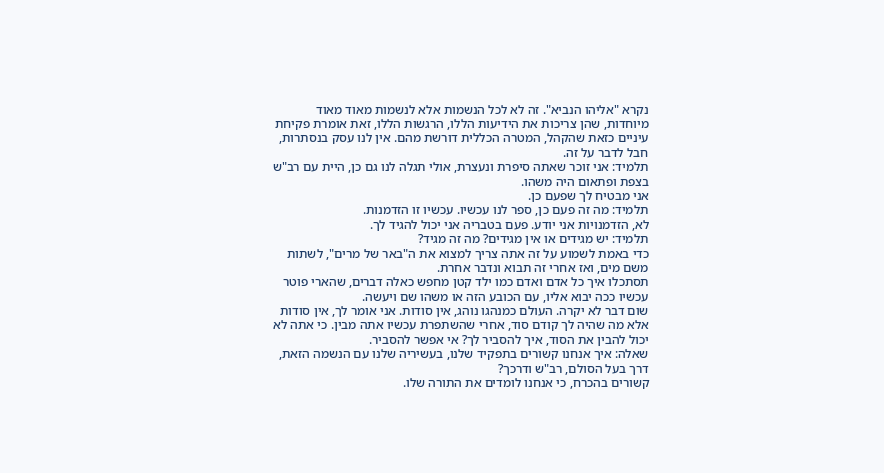נקרא "אליהו הנביא". זה לא לכל הנשמות אלא לנשמות מאוד מאוד מיוחדות, שהן צריכות את הידיעות הללו, הרגשות הללו, זאת אומרת פקיחת עיניים כזאת שהקהל, המטרה הכללית דורשת מהם. אין לנו עסק בנסתרות, חבל לדבר על זה.
תלמיד: אני זוכר שאתה סיפרת ונעצרת, אולי תגלה לנו גם כן, היית עם רב"ש בצפת ופתאום היה משהו.
אני מבטיח לך שפעם כן.
תלמיד: מה זה פעם כן, ספר לנו עכשיו. עכשיו זו הזדמנות.
לא, הזדמנויות אני יודע. פעם בטבריה אני יכול להגיד לך.
תלמיד: יש מגידים או אין מגידים? מה זה מגיד?
כדי באמת לשמוע על זה אתה צריך למצוא את ה"באר של מרים", לשתות משם מים, ואז אחרי זה תבוא ונדבר אחרת.
תסתכלו איך כל אדם ואדם כמו ילד קטן מחפש כאלה דברים, שהארי פוטר עכשיו ככה יבוא אליו, עם הכובע הזה או משהו שם ויעשה.
שום דבר לא יקרה. העולם כמנהגו נוהג, אין סודות. אני אומר לך, אין סודות אלא מה שהיה לך קודם סוד, אחרי שהשתפרת עכשיו אתה מבין. כי אתה לא יכול להבין את הסוד, איך להסביר לך? אי אפשר להסביר.
שאלה: איך אנחנו קשורים בתפקיד שלנו, בעשיריה שלנו עם הנשמה הזאת, דרך בעל הסולם, רב"ש ודרכך?
קשורים בהכרח, כי אנחנו לומדים את התורה שלו.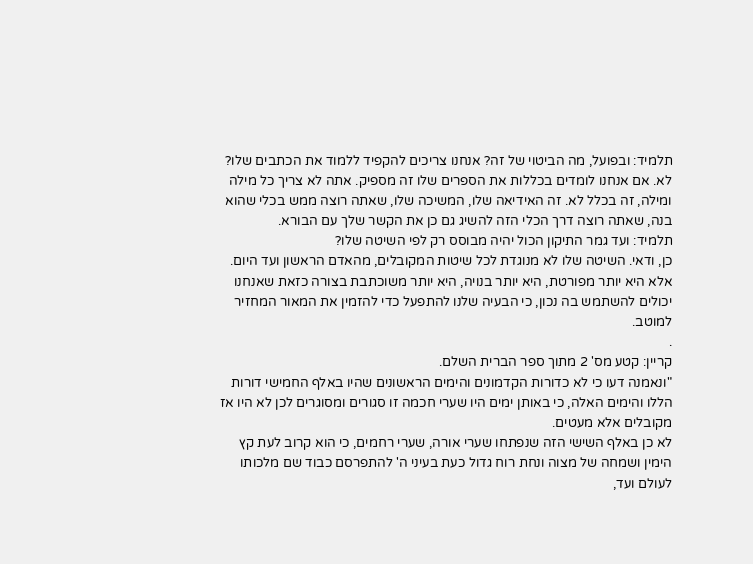תלמיד: ובפועל, מה הביטוי של זה? אנחנו צריכים להקפיד ללמוד את הכתבים שלו?
לא. אם אנחנו לומדים בכללות את הספרים שלו זה מספיק. אתה לא צריך כל מילה ומילה, זה בכלל לא. זה האידיאה שלו, המשיכה שלו, שאתה רוצה ממש בכלי שהוא בנה, שאתה רוצה דרך הכלי הזה להשיג גם כן את הקשר שלך עם הבורא.
תלמיד: ועד גמר התיקון הכול יהיה מבוסס רק לפי השיטה שלו?
כן, ודאי. השיטה שלו לא מנוגדת לכל שיטות המקובלים, מהאדם הראשון ועד היום. אלא היא יותר מפורטת, היא יותר בנויה, היא יותר משוכתבת בצורה כזאת שאנחנו יכולים להשתמש בה נכון, כי הבעיה שלנו להתפעל כדי להזמין את המאור המחזיר למוטב.
.
קריין: קטע מס' 2 מתוך ספר הברית השלם.
"ונאמנה דעו כי לא כדורות הקדמונים והימים הראשונים שהיו באלף החמישי דורות הללו והימים האלה, כי באותן ימים היו שערי חכמה זו סגורים ומסוגרים לכן לא היו אז מקובלים אלא מעטים.
לא כן באלף השישי הזה שנפתחו שערי אורה, שערי רחמים, כי הוא קרוב לעת קץ הימין ושמחה של מצוה ונחת רוח גדול כעת בעיני ה' להתפרסם כבוד שם מלכותו לעולם ועד,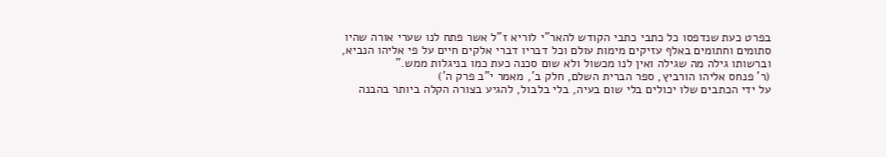בפרט כעת שנדפסו כל כתבי כתבי הקודש להאר"י לוריא ז"ל אשר פתח לנו שערי אורה שהיו סתומים וחתומים באלף עזיקים מימות עולם וכל דבריו דברי אלקים חיים על פי אליהו הנביא, וברשותו גילה מה שגילה ואין לנו מכשול ולא שום סכנה כעת כמו בניגלות ממש."
(ר' פנחס אליהו הורביץ, ספר הברית השלם, חלק ב', מאמר י"ב פרק ה')
על ידי הכתבים שלו יכולים בלי שום בעיה, בלי בלבול, להגיע בצורה הקלה ביותר בהבנה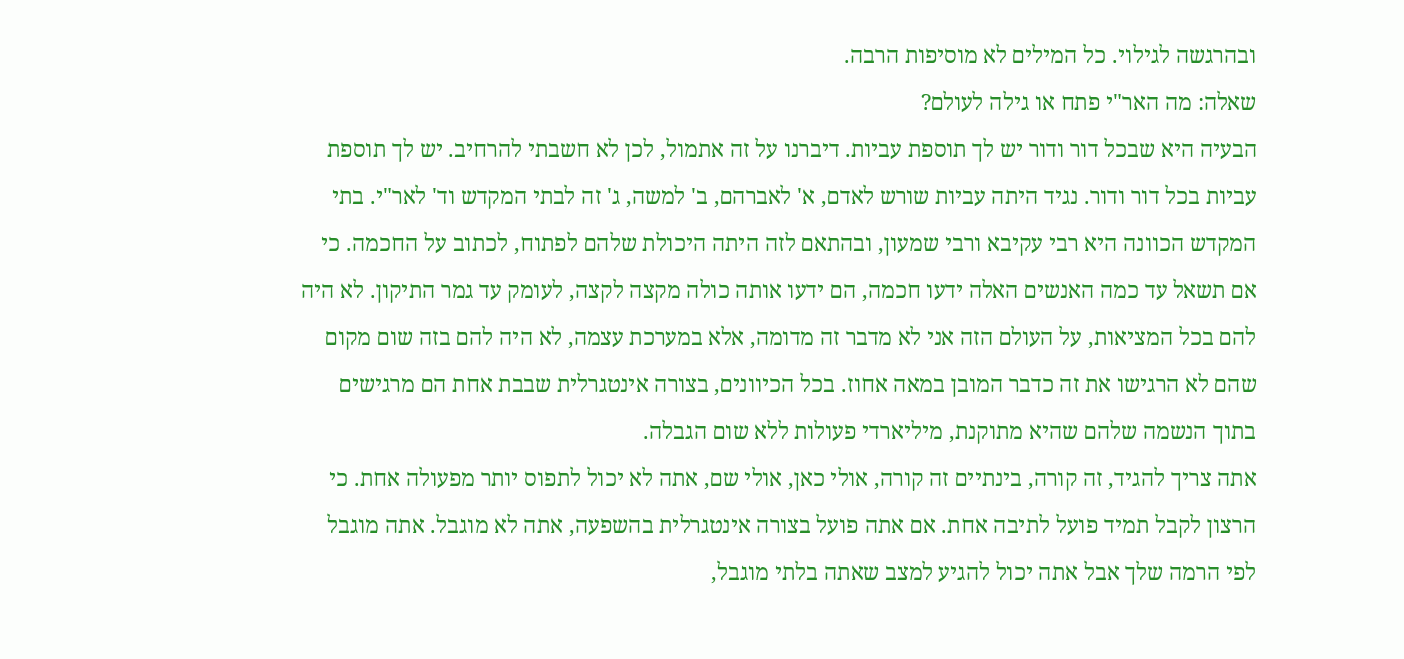ובהרגשה לגילוי. כל המילים לא מוסיפות הרבה.
שאלה: מה האר"י פתח או גילה לעולם?
הבעיה היא שבכל דור ודור יש לך תוספת עביות. דיברנו על זה אתמול, לכן לא חשבתי להרחיב. יש לך תוספת עביות בכל דור ודור. נגיד היתה עביות שורש לאדם, א' לאברהם, ב' למשה, ג' זה לבתי המקדש וד' לאר"י. בתי המקדש הכוונה היא רבי עקיבא ורבי שמעון, ובהתאם לזה היתה היכולת שלהם לפתוח, לכתוב על החכמה. כי אם תשאל עד כמה האנשים האלה ידעו חכמה, הם ידעו אותה כולה מקצה לקצה, לעומק עד גמר התיקון. לא היה להם בכל המציאות, על העולם הזה אני לא מדבר זה מדומה, אלא במערכת עצמה, לא היה להם בזה שום מקום שהם לא הרגישו את זה כדבר המובן במאה אחוז. בכל הכיוונים, בצורה אינטגרלית שבבת אחת הם מרגישים בתוך הנשמה שלהם שהיא מתוקנת, מיליארדי פעולות ללא שום הגבלה.
אתה צריך להגיד, זה קורה, בינתיים זה קורה, אולי כאן, אולי שם, אתה לא יכול לתפוס יותר מפעולה אחת. כי הרצון לקבל תמיד פועל לתיבה אחת. אם אתה פועל בצורה אינטגרלית בהשפעה, אתה לא מוגבל. אתה מוגבל לפי הרמה שלך אבל אתה יכול להגיע למצב שאתה בלתי מוגבל,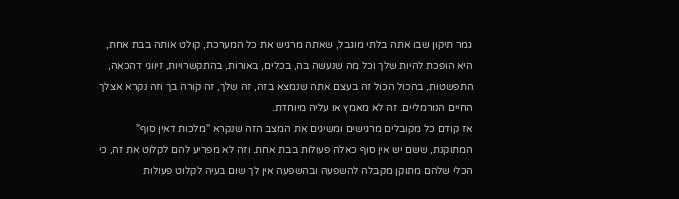גמר תיקון שבו אתה בלתי מוגבל, שאתה מרגיש את כל המערכת, קולט אותה בבת אחת, היא הופכת להיות שלך וכל מה שנעשה בה, בכלים, באורות, בהתקשרויות, זיווגי דהכאה, התפשטות, בהכול הכול זה בעצם אתה שנמצא בזה, זה שלך, זה קורה בך וזה נקרא אצלך החיים הנורמליים. זה לא מאמץ או עליה מיוחדת.
אז קודם כל מקובלים מרגישים ומשיגים את המצב הזה שנקרא "מלכות דאין סוף" המתוקנת, ששם יש אין סוף כאלה פעולות בבת אחת. וזה לא מפריע להם לקלוט את זה, כי הכלי שלהם מתוקן מקבלה להשפעה ובהשפעה אין לך שום בעיה לקלוט פעולות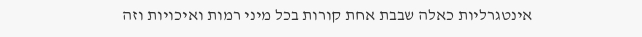אינטגרליות כאלה שבבת אחת קורות בכל מיני רמות ואיכויות וזה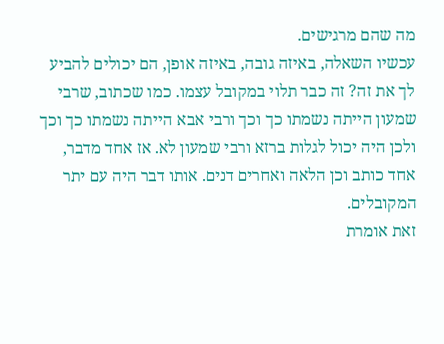מה שהם מרגישים.
עכשיו השאלה, באיזה גובה, באיזה אופן, הם יכולים להביע לך את זה? זה כבר תלוי במקובל עצמו. כמו שכתוב, שרבי שמעון הייתה נשמתו כך וכך ורבי אבא הייתה נשמתו כך וכך ולכן היה יכול לגלות ברזא ורבי שמעון לא. אז אחד מדבר, אחד כותב וכן הלאה ואחרים דנים. אותו דבר היה עם יתר המקובלים.
זאת אומרת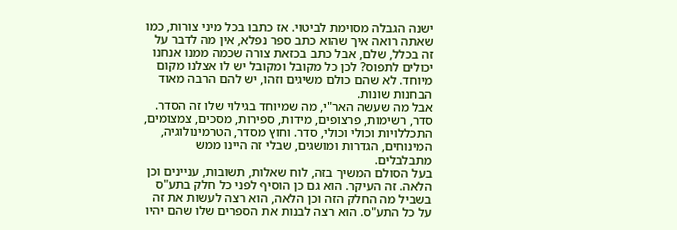ישנה הגבלה מסוימת לביטוי. אז כתבו בכל מיני צורות, כמו שאתה רואה איך שהוא כתב ספר נפלא, אין מה לדבר על זה בכלל, שלם, אבל כתב בכזאת צורה שכמה ממנו אנחנו יכולים לתפוס? לכן כל מקובל ומקובל יש לו אצלנו מקום מיוחד. לא שהם כולם משיגים וזהו, יש להם הרבה מאוד הבחנות שונות.
אבל מה שעשה האר"י, מה שמיוחד בגילוי שלו זה הסדר. סדר, רשימות, פרצופים, מידות, ספירות, מסכים, צמצומים, התכללויות וכולי וכולי, סדר. וחוץ מסדר, הטרמינולוגיה, המינוחים, הגדרות ומושגים, שבלי זה היינו ממש מתבלבלים.
בעל הסולם המשיך בזה, לוח שאלות, תשובות, עניינים וכן הלאה. זה העיקר. הוא גם כן הוסיף לפני כל חלק בתע"ס בשביל מה החלק הזה וכן הלאה, הוא רצה לעשות את זה על כל התע"ס. הוא רצה לבנות את הספרים שלו שהם יהיו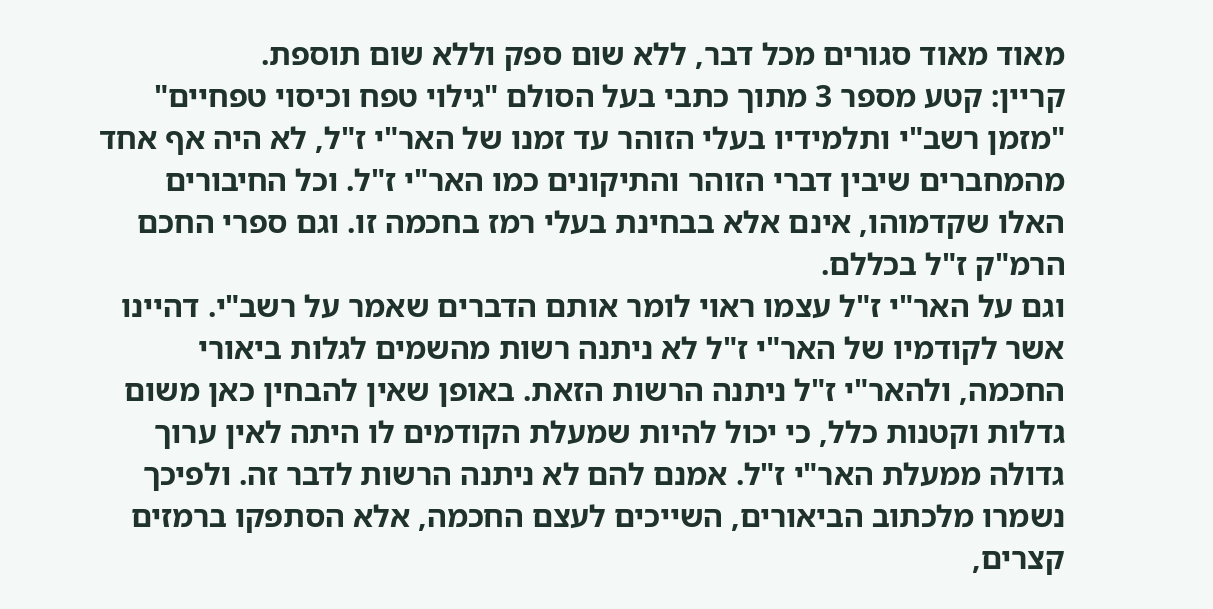מאוד מאוד סגורים מכל דבר, ללא שום ספק וללא שום תוספת.
קריין: קטע מספר 3 מתוך כתבי בעל הסולם "גילוי טפח וכיסוי טפחיים"
"מזמן רשב"י ותלמידיו בעלי הזוהר עד זמנו של האר"י ז"ל, לא היה אף אחד מהמחברים שיבין דברי הזוהר והתיקונים כמו האר"י ז"ל. וכל החיבורים האלו שקדמוהו, אינם אלא בבחינת בעלי רמז בחכמה זו. וגם ספרי החכם הרמ"ק ז"ל בכללם.
וגם על האר"י ז"ל עצמו ראוי לומר אותם הדברים שאמר על רשב"י. דהיינו אשר לקודמיו של האר"י ז"ל לא ניתנה רשות מהשמים לגלות ביאורי החכמה, ולהאר"י ז"ל ניתנה הרשות הזאת. באופן שאין להבחין כאן משום גדלות וקטנות כלל, כי יכול להיות שמעלת הקודמים לו היתה לאין ערוך גדולה ממעלת האר"י ז"ל. אמנם להם לא ניתנה הרשות לדבר זה. ולפיכך נשמרו מלכתוב הביאורים, השייכים לעצם החכמה, אלא הסתפקו ברמזים קצרים,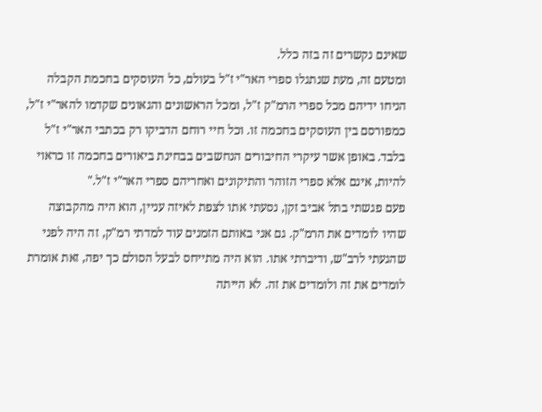שאינם נקשרים זה בזה כלל.
ומטעם זה, מעת שנתגלו ספרי האר"י ז"ל בעולם, כל העוסקים בחכמת הקבלה הניחו ידיהם מכל ספרי הרמ"ק ז"ל, ומכל הראשונים והגאונים שקדמו להאר"י ז"ל, כמפורסם בין העוסקים בחכמה זו. וכל חיי רוחם הדביקו רק בכתבי האר"י ז"ל בלבד. באופן אשר עיקרי החיבורים הנחשבים בבחינת ביאורים בחכמה זו כראוי להיות, אינם אלא ספרי הזוהר והתיקונים ואחריהם ספרי האר"י ז"ל."
פעם פגשתי בתל אביב זקן, נסעתי אתו לצפת לאיזה עניין, הוא היה מהקבוצה שהיו לומדים את הרמ"ק. גם אני באותם הזמנים עוד למדתי רמ"ק, זה היה לפני שהגעתי לרב"ש, ודיברתי אתו. הוא היה מתייחס לבעל הסולם כך יפה, זאת אומרת לומדים את זה ולומדים את זה. לא הייתה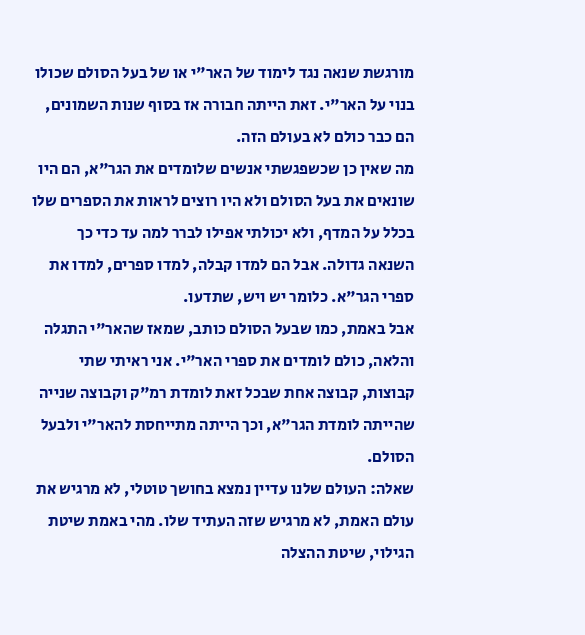מורגשת שנאה נגד לימוד של האר"י או של בעל הסולם שכולו בנוי על האר"י. זאת הייתה חבורה אז בסוף שנות השמונים, הם כבר כולם לא בעולם הזה.
מה שאין כן שכשפגשתי אנשים שלומדים את הגר"א, הם היו שונאים את בעל הסולם ולא היו רוצים לראות את הספרים שלו בכלל על המדף, ולא יכולתי אפילו לברר למה עד כדי כך השנאה גדולה. אבל הם למדו קבלה, למדו ספרים, למדו את ספרי הגר"א. כלומר יש ויש, שתדעו.
אבל באמת, כמו שבעל הסולם כותב, שמאז שהאר"י התגלה והלאה, כולם לומדים את ספרי האר"י. אני ראיתי שתי קבוצות, קבוצה אחת שבכל זאת לומדת רמ"ק וקבוצה שנייה שהייתה לומדת הגר"א, וכך הייתה מתייחסת להאר"י ולבעל הסולם.
שאלה: העולם שלנו עדיין נמצא בחושך טוטלי, לא מרגיש את עולם האמת, לא מרגיש שזה העתיד שלו. מהי באמת שיטת הגילוי, שיטת ההצלה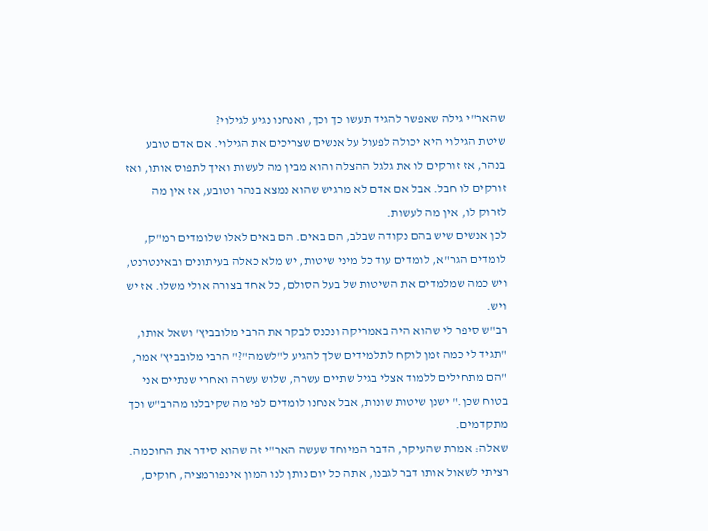שהאר"י גילה שאפשר להגיד תעשו כך וכך, ואנחנו נגיע לגילוי?
שיטת הגילוי היא יכולה לפעול על אנשים שצריכים את הגילוי. אם אדם טובע בנהר, אז זורקים לו את גלגל ההצלה והוא מבין מה לעשות ואיך לתפוס אותו, ואז זורקים לו חבל. אבל אם אדם לא מרגיש שהוא נמצא בנהר וטובע, אז אין מה לזרוק לו, אין מה לעשות.
לכן אנשים שיש בהם נקודה שבלב, הם באים. הם באים לאלו שלומדים רמ"ק, לומדים הגר"א, לומדים עוד כל מיני שיטות, יש מלא כאלה בעיתונים ובאינטרנט, ויש כמה שמלמדים את השיטות של בעל הסולם, כל אחד בצורה אולי משלו. אז יש ויש.
רב"ש סיפר לי שהוא היה באמריקה ונכנס לבקר את הרבי מלובביץ' ושאל אותו, "תגיד לי כמה זמן לוקח לתלמידים שלך להגיע ל"לשמה"?" הרבי מלובביץ' אמר, "הם מתחילים ללמוד אצלי בגיל שתיים עשרה, שלוש עשרה ואחרי שנתיים אני בטוח שכן." ישנן שיטות שונות, אבל אנחנו לומדים לפי מה שקיבלנו מהרב"ש וכך מתקדמים.
שאלה: אמרת שהעיקר, הדבר המיוחד שעשה האר"י זה שהוא סידר את החוכמה. רציתי לשאול אותו דבר לגבנו, אתה כל יום נותן לנו המון אינפורמציה, חוקים,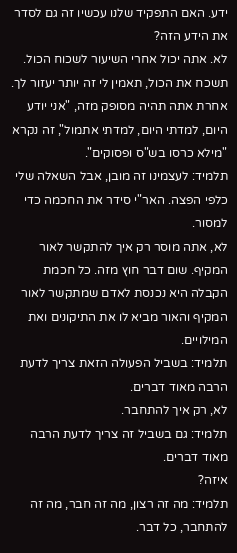ידע. האם התפקיד שלנו עכשיו זה גם לסדר את הידע הזה?
לא. אתה יכול אחרי השיעור לשכוח הכול. תשכח את הכול, תאמין לי זה יותר יעזור לך. אחרת אתה תהיה מסופק מזה, "אני יודע היום, למדתי היום, למדתי אתמול", זה נקרא "מילא כרסו בש"ס ופסוקים".
תלמיד: לעצמינו זה מובן, אבל השאלה שלי כלפי הפצה. האר"י סידר את החכמה כדי למסור.
לא, אתה מוסר רק איך להתקשר לאור המקיף. שום דבר חוץ מזה. כל חכמת הקבלה היא נכנסת לאדם שמתקשר לאור המקיף והאור מביא לו את התיקונים ואת המילויים.
תלמיד: בשביל הפעולה הזאת צריך לדעת הרבה מאוד דברים.
לא, רק איך להתחבר.
תלמיד: גם בשביל זה צריך לדעת הרבה מאוד דברים.
איזה?
תלמיד: מה זה רצון, מה זה חבר, מה זה להתחבר, כל דבר.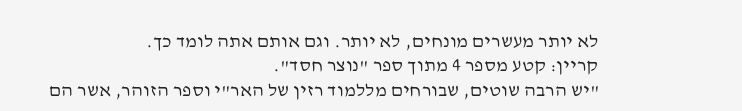לא יותר מעשרים מונחים, לא יותר. וגם אותם אתה לומד כך.
קריין: קטע מספר 4 מתוך ספר "נוצר חסד".
"יש הרבה שוטים, שבורחים מללמוד רזין של האר"י וספר הזוהר, אשר הם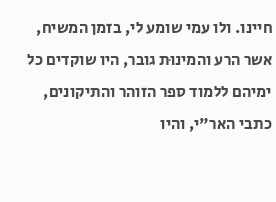חיינו. ולו עמי שומע לי, בזמן המשיח, אשר הרע והמינוּת גובר, היו שוקדים כל ימיהם ללמוד ספר הזוהר והתיקונים, כתבי האר"י, והיו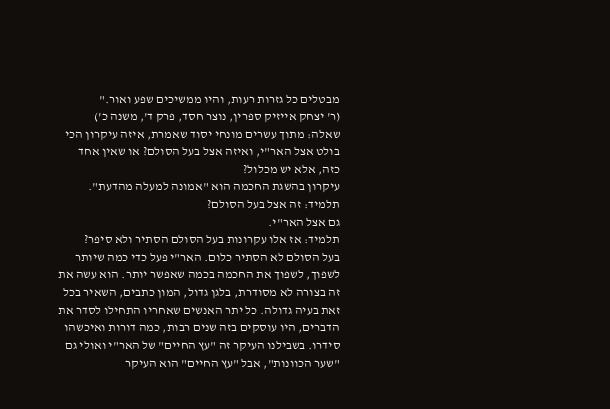מבטלים כל גזרות רעות, והיו ממשיכים שפע ואור."
(ר' יצחק אייזיק ספרין, נוצר חסד, פרק ד', משנה כ')
שאלה: מתוך עשרים מונחי יסוד שאמרת, איזה עיקרון הכי בולט אצל האר"י, ואיזה אצל בעל הסולם? או שאין אחד כזה, אלא יש מכלול?
עיקרון בהשגת החכמה הוא "אמונה למעלה מהדעת".
תלמיד: זה אצל בעל הסולם?
גם אצל האר"י.
תלמיד: אז אלו עקרונות בעל הסולם הסתיר ולא סיפר?
בעל הסולם לא הסתיר כלום. האר"י פעל כדי כמה שיותר לשפוך, לשפוך את החכמה בכמה שאפשר יותר. הוא עשה את זה בצורה לא מסודרת, בלגן גדול, המון כתבים, השאיר בכל זאת בעיה גדולה. כל יתר האנשים שאחריו התחילו לסדר את הדברים, היו עוסקים בזה שנים רבות, כמה דורות ואיכשהו סידרו. בשבילנו העיקר זה "עץ החיים" של האר"י ואולי גם "שער הכוונות", אבל "עץ החיים" הוא העיקר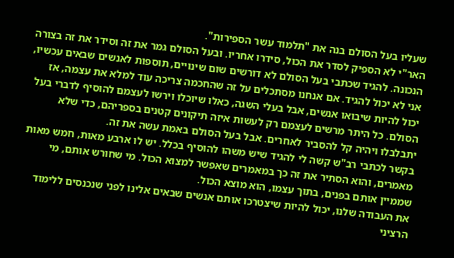שעליו בעל הסולם בנה את "תלמוד עשר הספירות".
האר"י לא הספיק לסדר את הכול, סידרו אחריו. ובעל הסולם גמר את זה וסידר את זה בצורה הנכונה. להגיד שכתבי בעל הסולם לא דורשים שום שינויים, תוספות לאנשים שבאים עכשיו, אני לא יכול להגיד. אם אנחנו מסתכלים על זה שהחכמה צריכה עוד למלא את עצמה, אז יכול להיות שיבואו אנשים, אבל בעלי השגה, כאלו שיוכלו וירשו לעצמם להוסיף לדברי בעל הסולם. כל היתר מרשים לעצמם רק לעשות איזה תיקונים קטנים בספריהם, כדי שלא יתבלבלו ויהיה קל להסביר לאחרים. אבל בעל הסולם באמת עשה את זה.
בקשר לכתבי רב"ש קשה לי להגיד שיש משהו להוסיף בכלל. יש לו ארבע מאות, חמש מאות מאמרים, והוא הסתיר את זה כך במאמרים שאפשר למצוא הכול. מי שחורש אותם, מי שממיין אותם בפנים, בתוך עצמו, הוא מוצא הכול.
את העבודה שלנו, יכול להיות שיצטרכו אותם אנשים שבאים אלינו לפני שנכנסים ללימוד הרציני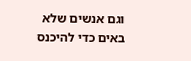וגם אנשים שלא באים כדי להיכנס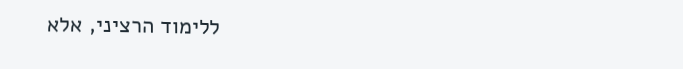ללימוד הרציני, אלא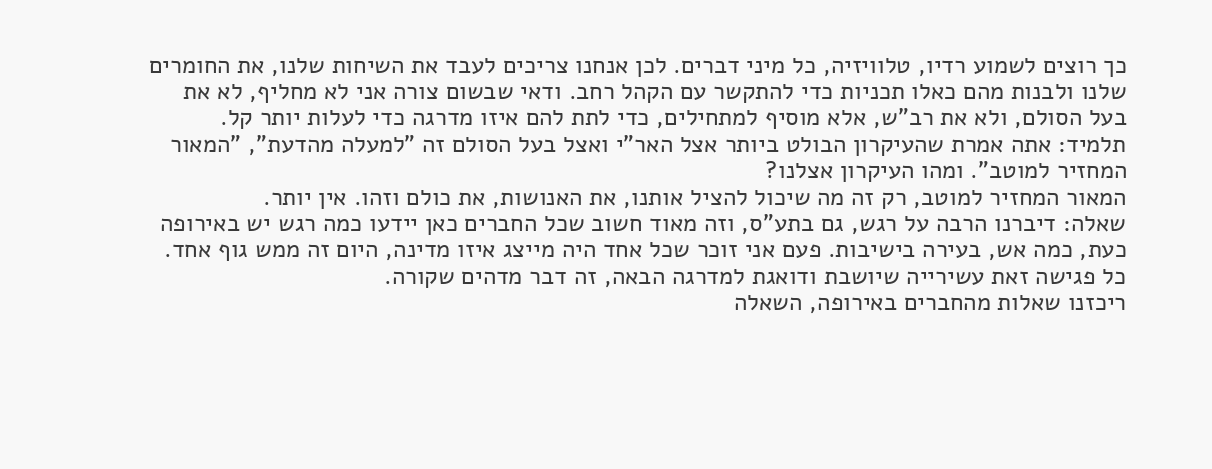כך רוצים לשמוע רדיו, טלוויזיה, כל מיני דברים. לכן אנחנו צריכים לעבד את השיחות שלנו, את החומרים שלנו ולבנות מהם כאלו תכניות כדי להתקשר עם הקהל רחב. ודאי שבשום צורה אני לא מחליף, לא את בעל הסולם, ולא את רב"ש, אלא מוסיף למתחילים, כדי לתת להם איזו מדרגה כדי לעלות יותר קל.
תלמיד: אתה אמרת שהעיקרון הבולט ביותר אצל האר"י ואצל בעל הסולם זה "למעלה מהדעת", "המאור המחזיר למוטב". ומהו העיקרון אצלנו?
המאור המחזיר למוטב, רק זה מה שיכול להציל אותנו, את האנושות, את כולם וזהו. אין יותר.
שאלה: דיברנו הרבה על רגש, גם בתע"ס, וזה מאוד חשוב שכל החברים כאן יידעו כמה רגש יש באירופה כעת, כמה אש, בעירה בישיבות. פעם אני זוכר שכל אחד היה מייצג איזו מדינה, היום זה ממש גוף אחד. כל פגישה זאת עשירייה שיושבת ודואגת למדרגה הבאה, זה דבר מדהים שקורה.
ריכזנו שאלות מהחברים באירופה, השאלה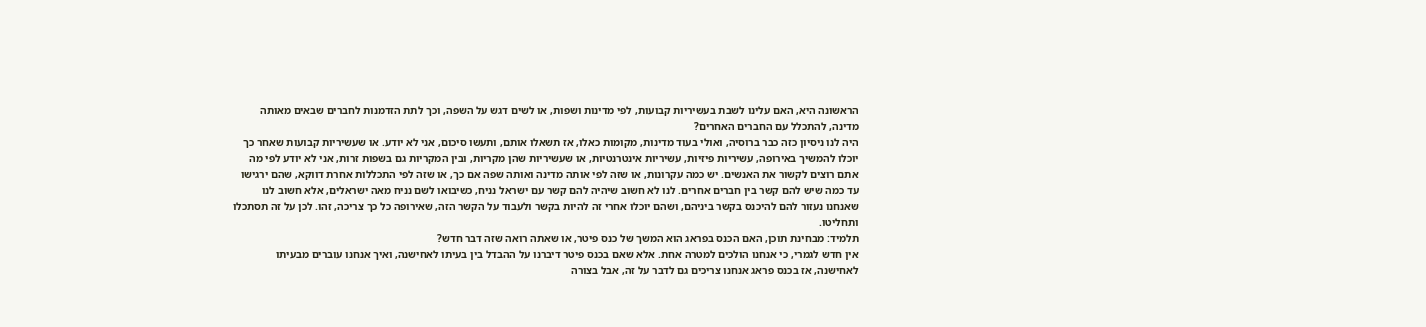הראשונה היא, האם עלינו לשבת בעשיריות קבועות, לפי מדינות ושפות, או לשים דגש על השפה, וכך לתת הזדמנות לחברים שבאים מאותה מדינה, להתכלל עם החברים האחרים?
היה לנו ניסיון כזה כבר ברוסיה, ואולי בעוד מדינות, מקומות כאלו, אז תשאלו אותם, ותעשו סיכום, אני לא יודע. או שעשיריות קבועות שאחר כך יוכלו להמשיך באירופה, עשיריות פיזיות, עשיריות אינטרנטיות, או שעשיריות שהן מקריות, ובין המקריות גם בשפות זרות, אני לא יודע לפי מה אתם רוצים לקשור את האנשים. יש כמה עקרונות, או שזה לפי אותה מדינה ואותה שפה אם כך, או שזה לפי התכללות אחרת דווקא, שהם ירגישו עד כמה שיש להם קשר בין חברים אחרים. לנו לא חשוב שיהיה להם קשר עם ישראל נניח, כשיבואו לשם נניח מאה ישראלים, אלא חשוב לנו שאנחנו נעזור להם להיכנס בקשר ביניהם, ושהם יוכלו אחרי זה להיות בקשר ולעבוד על הקשר הזה, שאירופה כל כך צריכה, זהו. לכן על זה תסתכלו ותחליטו.
תלמיד: מבחינת תוכן, האם הכנס בפראג הוא המשך של כנס פיטר, או שאתה רואה שזה דבר חדש?
אין חדש לגמרי, כי אנחנו הולכים למטרה אחת. אלא שאם בכנס פיטר דיברנו על ההבדל בין בעיתו לאחישנה, ואיך אנחנו עוברים מבעיתו לאחישנה, אז בכנס פראג אנחנו צריכים גם לדבר על זה, אבל בצורה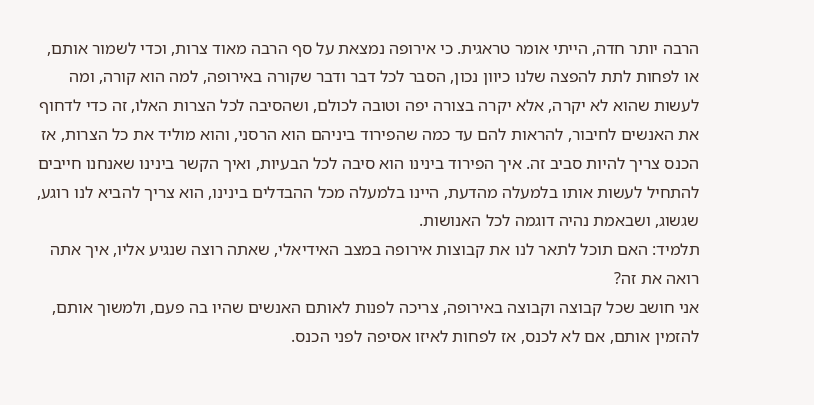הרבה יותר חדה, הייתי אומר טראגית. כי אירופה נמצאת על סף הרבה מאוד צרות, וכדי לשמור אותם, או לפחות לתת להפצה שלנו כיוון נכון, הסבר לכל דבר ודבר שקורה באירופה, למה הוא קורה, ומה לעשות שהוא לא יקרה, אלא יקרה בצורה יפה וטובה לכולם, ושהסיבה לכל הצרות האלו, זה כדי לדחוף את האנשים לחיבור, להראות להם עד כמה שהפירוד ביניהם הוא הרסני, והוא מוליד את כל הצרות, אז הכנס צריך להיות סביב זה. איך הפירוד בינינו הוא סיבה לכל הבעיות, ואיך הקשר בינינו שאנחנו חייבים להתחיל לעשות אותו בלמעלה מהדעת, היינו בלמעלה מכל ההבדלים בינינו, הוא צריך להביא לנו רוגע, שגשוג, ושבאמת נהיה דוגמה לכל האנושות.
תלמיד: האם תוכל לתאר לנו את קבוצות אירופה במצב האידיאלי, שאתה רוצה שנגיע אליו, איך אתה רואה את זה?
אני חושב שכל קבוצה וקבוצה באירופה, צריכה לפנות לאותם האנשים שהיו בה פעם, ולמשוך אותם, להזמין אותם, אם לא לכנס, אז לפחות לאיזו אסיפה לפני הכנס.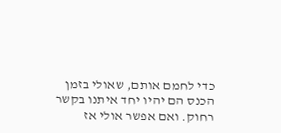כדי לחמם אותם, שאולי בזמן הכנס הם יהיו יחד איתנו בקשר רחוק. ואם אפשר אולי אז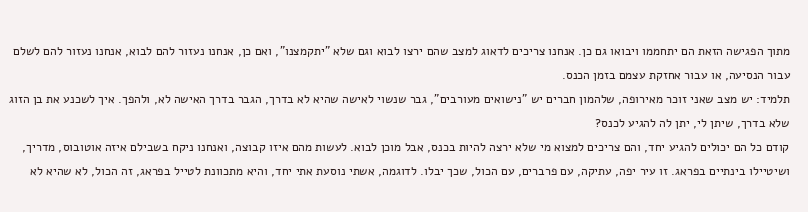מתוך הפגישה הזאת הם יתחממו ויבואו גם כן. אנחנו צריכים לדאוג למצב שהם ירצו לבוא וגם שלא "יתקמצנו", ואם כן, אנחנו נעזור להם לבוא, אנחנו נעזור להם לשלם עבור הנסיעה, או עבור אחזקת עצמם בזמן הכנס.
תלמיד: יש מצב שאני זוכר מאירופה, שלהמון חברים יש "נישואים מעורבים", גבר שנשוי לאישה שהיא לא בדרך, הגבר בדרך האישה לא, ולהפך. איך לשכנע את בן הזוג שלא בדרך, שיתן לי, יתן לה להגיע לכנס?
קודם כל הם יכולים להגיע יחד, והם צריכים למצוא מי שלא ירצה להיות בכנס, אבל מוכן לבוא. לעשות מהם איזו קבוצה, ואנחנו ניקח בשבילם איזה אוטובוס, מדריך, ושיטיילו בינתיים בפראג. זו עיר יפה, עתיקה, עם פרברים, עם הכול, שכך יבלו. לדוגמה, אשתי נוסעת אתי יחד, והיא מתכוונת לטייל בפראג, זה הכול, לא שהיא לא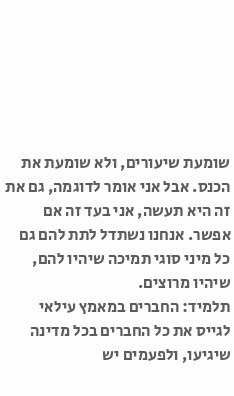שומעת שיעורים, ולא שומעת את הכנס. אבל אני אומר לדוגמה, גם את זה היא תעשה, אני בעד זה אם אפשר. אנחנו נשתדל לתת להם גם כל מיני סוגי תמיכה שיהיו להם, שיהיו מרוצים.
תלמיד: החברים במאמץ עילאי לגייס את כל החברים בכל מדינה שיגיעו, ולפעמים יש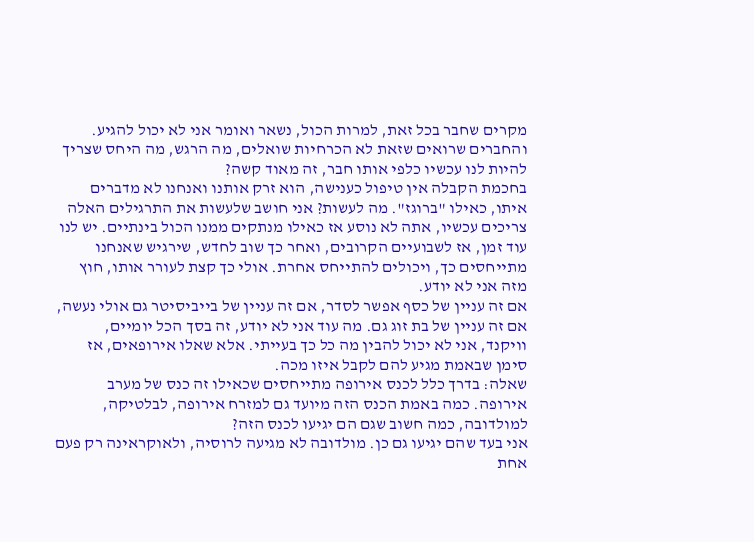מקרים שחבר בכל זאת, למרות הכול, נשאר ואומר אני לא יכול להגיע. והחברים שרואים שזאת לא הכרחיות שואלים, מה הרגש, מה היחס שצריך להיות לנו עכשיו כלפי אותו חבר, זה מאוד קשה?
בחכמת הקבלה אין טיפול כענישה, הוא זרק אותנו ואנחנו לא מדברים איתו, כאילו "ברוגז". מה לעשות? אני חושב שלעשות את התרגילים האלה צריכים עכשיו, אתה לא נוסע אז כאילו מנתקים ממנו הכול בינתיים. יש לנו עוד זמן, אז לשבועיים הקרובים, ואחר כך שוב לחדש, שירגיש שאנחנו מתייחסים כך, ויכולים להתייחס אחרת. אולי כך קצת לעורר אותו, חוץ מזה אני לא יודע.
אם זה עניין של כסף אפשר לסדר, אם זה עניין של בייביסיטר גם אולי נעשה, אם זה עניין של בת זוג גם. מה עוד אני לא יודע, זה בסך הכל יומיים, וויקנד, אני לא יכול להבין מה כל כך בעייתי. אלא שאלו אירופאים, אז סימן שבאמת מגיע להם לקבל איזו מכה.
שאלה: בדרך כלל לכנס אירופה מתייחסים שכאילו זה כנס של מערב אירופה. כמה באמת הכנס הזה מיועד גם למזרח אירופה, לבלטיקה, למולדובה, כמה חשוב שגם הם יגיעו לכנס הזה?
אני בעד שהם יגיעו גם כן. מולדובה לא מגיעה לרוסיה, ולאוקראינה רק פעם אחת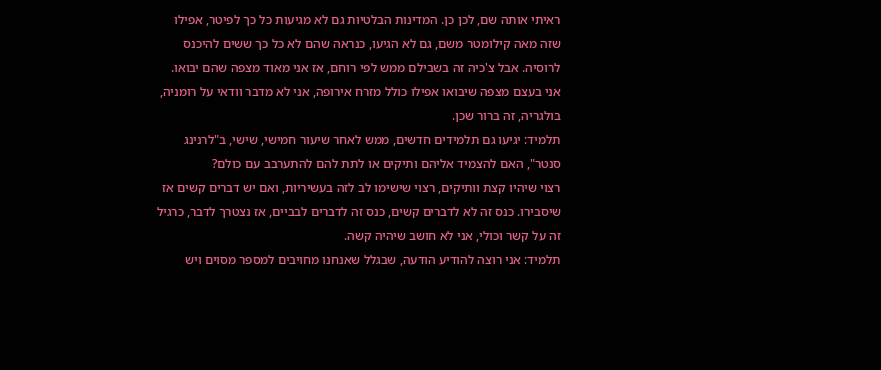ראיתי אותה שם, לכן כן. המדינות הבלטיות גם לא מגיעות כל כך לפיטר, אפילו שזה מאה קילומטר משם, גם לא הגיעו, כנראה שהם לא כל כך ששים להיכנס לרוסיה. אבל צ'כיה זה בשבילם ממש לפי רוחם, אז אני מאוד מצפה שהם יבואו. אני בעצם מצפה שיבואו אפילו כולל מזרח אירופה, אני לא מדבר וודאי על רומניה, בולגריה, זה ברור שכן.
תלמיד: יגיעו גם תלמידים חדשים, ממש לאחר שיעור חמישי, שישי, ב"לרנינג סנטר", האם להצמיד אליהם ותיקים או לתת להם להתערבב עם כולם?
רצוי שיהיו קצת וותיקים, רצוי שישימו לב לזה בעשיריות, ואם יש דברים קשים אז שיסבירו. כנס זה לא לדברים קשים, כנס זה לדברים לבביים, אז נצטרך לדבר, כרגיל זה על קשר וכולי, אני לא חושב שיהיה קשה.
תלמיד: אני רוצה להודיע הודעה, שבגלל שאנחנו מחויבים למספר מסוים ויש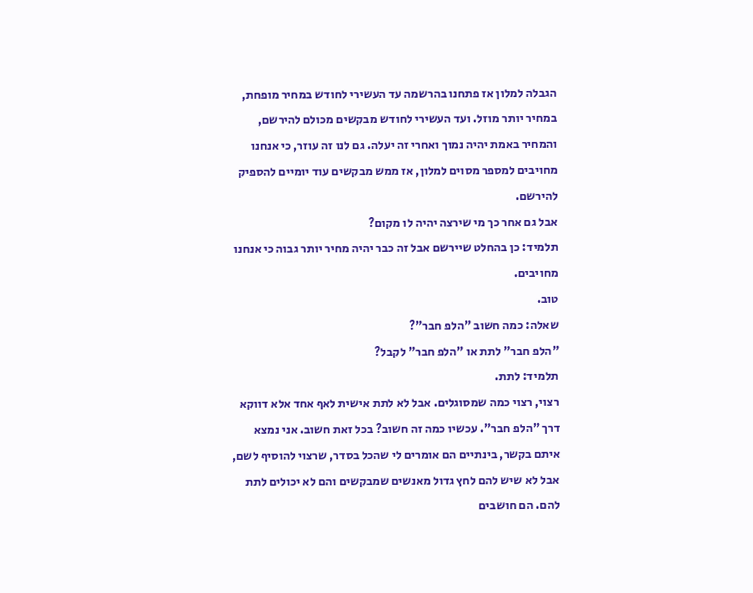הגבלה למלון אז פתחנו בהרשמה עד העשירי לחודש במחיר מופחת, במחיר יותר מוזל. ועד העשירי לחודש מבקשים מכולם להירשם, והמחיר באמת יהיה נמוך ואחרי זה יעלה. גם לנו זה עוזר, כי אנחנו מחויבים למספר מסוים למלון, אז ממש מבקשים עוד יומיים להספיק להירשם.
אבל גם אחר כך מי שירצה יהיה לו מקום?
תלמיד: כן בהחלט שיירשם אבל זה כבר יהיה מחיר יותר גבוה כי אנחנו מחויבים.
טוב.
שאלה: כמה חשוב "הלפ חבר"?
"הלפ חבר" לתת או "הלפ חבר" לקבל?
תלמיד: לתת.
רצוי, רצוי כמה שמסוגלים. אבל לא לתת אישית לאף אחד אלא דווקא דרך "הלפ חבר". עכשיו כמה זה חשוב? בכל זאת חשוב. אני נמצא איתם בקשר, בינתיים הם אומרים לי שהכל בסדר, שרצוי להוסיף לשם, אבל לא שיש להם לחץ גדול מאנשים שמבקשים והם לא יכולים לתת להם. הם חושבים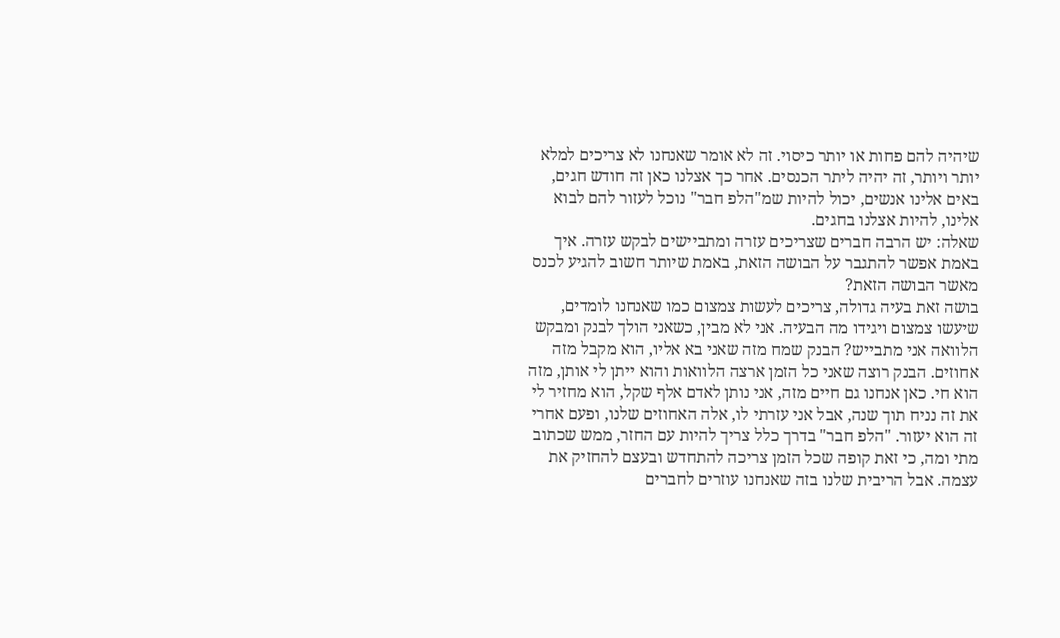שיהיה להם פחות או יותר כיסוי. זה לא אומר שאנחנו לא צריכים למלא יותר ויותר, זה יהיה ליתר הכנסים. אחר כך אצלנו כאן זה חודש חגים, באים אלינו אנשים, יכול להיות שמ"הלפ חבר" נוכל לעזור להם לבוא אלינו, להיות אצלנו בחגים.
שאלה: יש הרבה חברים שצריכים עזרה ומתביישים לבקש עזרה. איך באמת אפשר להתגבר על הבושה הזאת, באמת שיותר חשוב להגיע לכנס מאשר הבושה הזאת?
בושה זאת בעיה גדולה, צריכים לעשות צמצום כמו שאנחנו לומדים, שיעשו צמצום ויגידו מה הבעיה. אני לא מבין, כשאני הולך לבנק ומבקש הלוואה אני מתבייש? הבנק שמח מזה שאני בא אליו, הוא מקבל מזה אחוזים. הבנק רוצה שאני כל הזמן ארצה הלוואות והוא ייתן לי אותן, מזה הוא חי. כאן אנחנו גם חיים מזה, אני נותן לאדם אלף שקל, הוא מחזיר לי את זה נניח תוך שנה, אבל אני עזרתי לו, אלה האחוזים שלנו, ופעם אחרי זה הוא יעזור. "הלפ חבר" בדרך כלל צריך להיות עם החזר, ממש שכתוב מתי ומה, כי זאת קופה שכל הזמן צריכה להתחדש ובעצם להחזיק את עצמה. אבל הריבית שלנו בזה שאנחנו עוזרים לחברים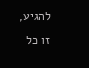להגיע, זו כל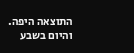התוצאה היפה.
והיום בשבע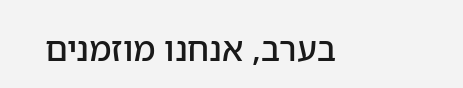בערב, אנחנו מוזמנים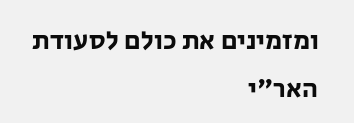ומזמינים את כולם לסעודת האר"י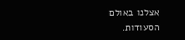אצלנו באולם הסעודות.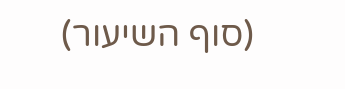(סוף השיעור)